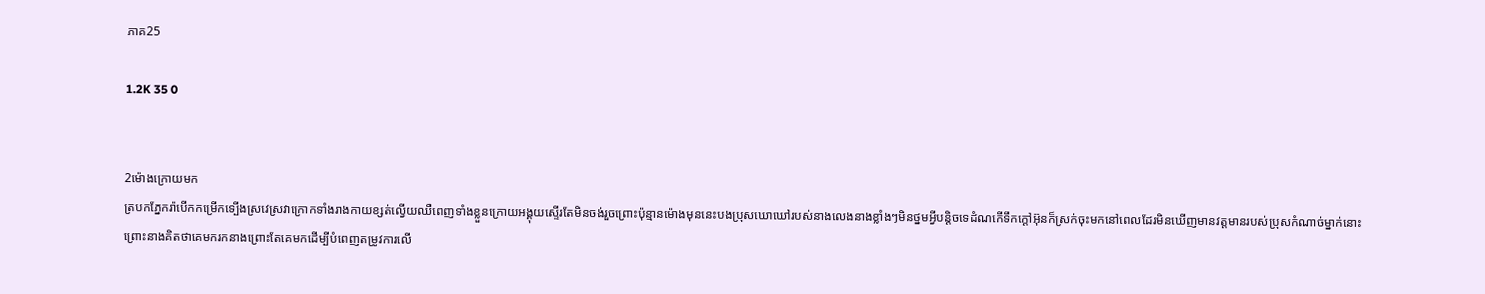ភាគ25

1.2K 35 0


2ម៉ោងក្រោយមក
ត្របកភ្នែករ៉ាបើកកម្រើកទ្បើងស្រវេស្រវាក្រោកទាំងរាងកាយខ្សត់ល្វើយឈឺពេញទាំងខ្លួនក្រោយអង្គុយស្ទើរតែមិនចង់រួចព្រោះប៉ុន្មានម៉ោងមុននេះបងប្រុសឃោឃៅរបស់នាងលេងនាងខ្លាំងៗមិនថ្នមអ្វីបន្តិចទេដំណកើទឹកក្តៅអ៊ុនក៏ស្រក់ចុះមកនៅពេលដែរមិនឃើញមានវត្តមានរបស់ប្រុសកំណាច់ម្នាក់នោះព្រោះនាងគិតថាគេមករកនាងព្រោះតែគេមកដើម្បីបំពេញតម្រូវការលើ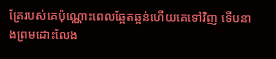គ្រែរបស់គេប៉ុណ្ណោះពេលឆ្អែតឆ្អន់ហើយគេទៅវិញ ទើបនាងព្រមដោះលែង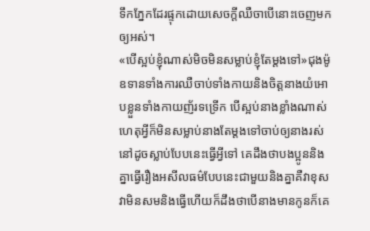ទឹកភ្នែកដែរផ្ទុកដោយសេចក្តីឈឺចាបើនោះចេញមកឲ្យអស់។
«បើស្អប់ខ្ញុំណាស់មិចមិនសម្លាប់ខ្ញុំតែម្ដងទៅ»ជុងម៉ូឧទានទាំងការឈឺចាប់ទាំងកាយនិងចិត្តនាងយំអោបខ្លួនទាំងកាយញ័រទទ្រើក បើស្អប់នាងខ្លាំងណាស់ហេតុអ្វីក៏មិនសម្លាប់នាងតែម្ដងទៅចាប់ឲ្យនាងរស់នៅដូចស្លាប់បែបនេះធ្វើអ្វីទៅ គេដឹងថាបងប្អូននិងគ្នាធ្វើរឿងអសីលធម៌បែបនេះជាមួយនិងគ្នាគឺវាខុសវាមិនសមនិងធ្វើហើយក៏ដឹងថាបើនាងមានកូនក៏គេ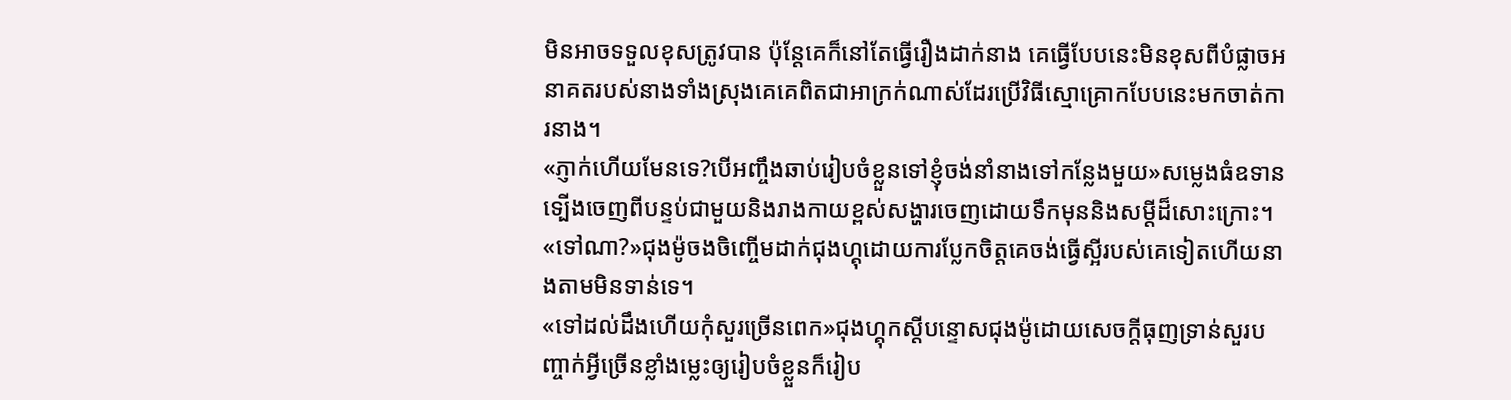មិនអាចទទួលខុសត្រូវបាន ប៉ុន្តែគេក៏នៅតែធ្វើរឿងដាក់នាង គេធ្វើបែបនេះមិនខុសពីបំផ្លាចអនាគតរបស់នាងទាំងស្រុងគេគេពិតជាអាក្រក់ណាស់ដែរប្រើវិធីស្មោគ្រោកបែបនេះមកចាត់ការនាង។
«ភ្ញាក់ហើយមែនទេ?បើអញ្ចឹងឆាប់រៀបចំខ្លួនទៅខ្ញុំចង់នាំនាងទៅកន្លែងមួយ»សម្លេងធំឧទានទ្បើងចេញពីបន្ទប់ជាមួយនិងរាងកាយខ្ពស់សង្ហារចេញដោយទឹកមុននិងសម្តីដ៏សោះក្រោះ។
«ទៅណា?»ជុងម៉ូចងចិញ្ចើមដាក់ជុងហ្គុដោយការប្លែកចិត្តគេចង់ធ្វើស្អីរបស់គេទៀតហើយនាងតាមមិនទាន់ទេ។
«ទៅដល់ដឹងហើយកុំសួរច្រើនពេក»ជុងហ្គុកស្តីបន្ទោសជុងម៉ូដោយសេចក្តីធុញទ្រាន់សួរបញ្ចាក់អ្វីច្រើនខ្លាំងម្លេះឲ្យរៀបចំខ្លួនក៏រៀប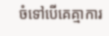ចំទៅបើគេគ្មាការ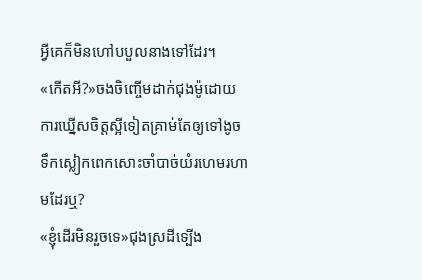អ្វីគេក៏មិនហៅបបួលនាងទៅដែរ។
«កើតអី?»ចងចិញ្ចើមដាក់ជុងម៉ូដោយការឃ្នើសចិត្តស្អីទៀតគ្រាម់តែឲ្យទៅងូចទឹកស្លៀកពេកសោះចាំបាច់យំរហេមរហាមដែរឬ?
«ខ្ញុំដើរមិនរួចទេ»ជុងស្រដីទ្បើង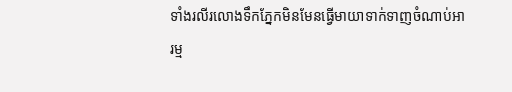ទាំងរលីរលោងទឹកភ្នែកមិនមែនធ្វើមាយាទាក់ទាញចំណាប់អារម្ម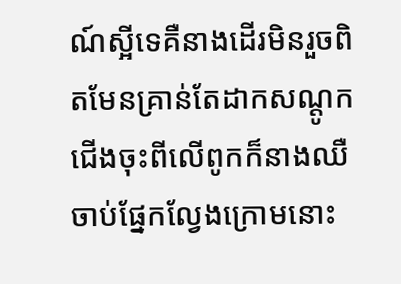ណ៍ស្អីទេគឺនាងដើរមិនរួចពិតមែនគ្រាន់តែដាកសណ្តូកជើងចុះពីលើពូកក៏នាងឈឺចាប់ផ្នែកល្វែងក្រោមនោះ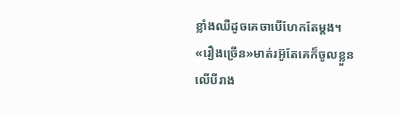ខ្លាំងឈឺដូចគេចាបើហែកតែម្ដង។
«រឿងច្រើន»មាត់រអ៊ូតែគេក៏ចូលខ្លួនលើបីរាង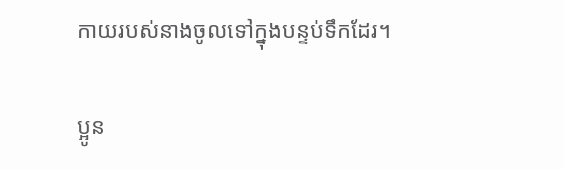កាយរបស់នាងចូលទៅក្នុងបន្ទប់ទឹកដែរ។

ប្អូន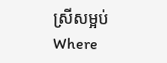ស្រីសម្អប់Where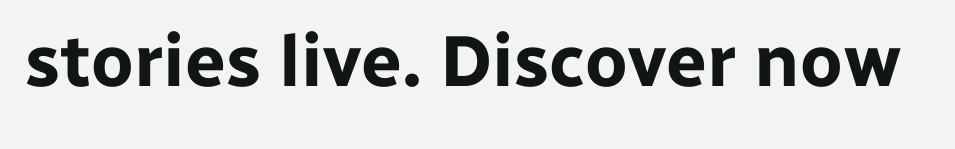stories live. Discover now